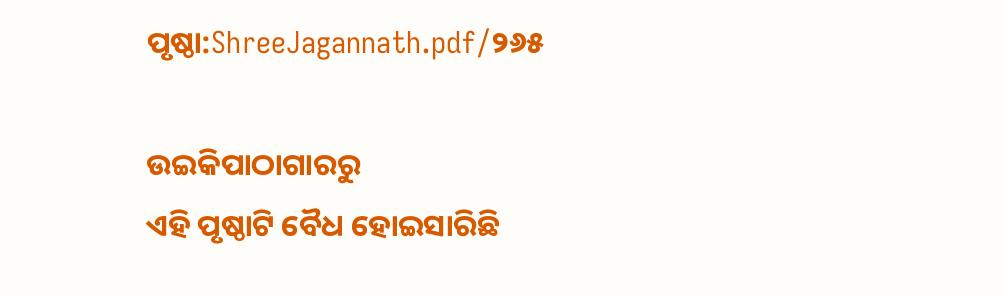ପୃଷ୍ଠା:ShreeJagannath.pdf/୨୬୫

ଉଇକିପାଠାଗାର‌ରୁ
ଏହି ପୃଷ୍ଠାଟି ବୈଧ ହୋଇସାରିଛି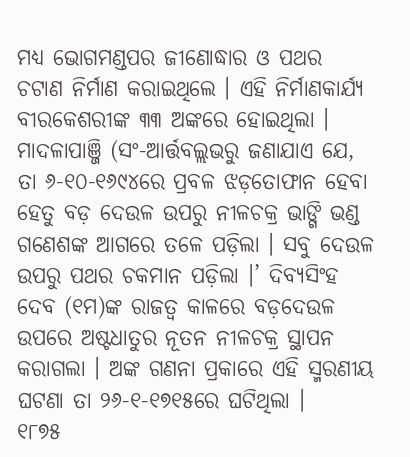ମଧ୍ୟ ଭୋଗମଣ୍ଡପର ଜୀଣୋଦ୍ଧାର ଓ ପଥର ଚଟାଣ ନିର୍ମାଣ କରାଇଥିଲେ । ଏହି ନିର୍ମାଣକାର୍ଯ୍ୟ ବୀରକେଶରୀଙ୍କ ୩୩ ଅଙ୍କରେ ହୋଇଥିଲା ।
ମାଦଳାପାଞ୍ଜି (ସଂ-ଆର୍ତ୍ତବଲ୍ଲଭରୁ ଜଣାଯାଏ ଯେ, ତା ୬-୧୦-୧୬୯୪ରେ ପ୍ରବଳ ଝଡ଼ତୋଫାନ ହେବା ହେତୁ ବଡ଼ ଦେଉଳ ଉପରୁ ନୀଳଚକ୍ର ଭାଙ୍ଗି ଭଣ୍ଡ ଗଣେଶଙ୍କ ଆଗରେ ତଳେ ପଡ଼ିଲା । ସବୁ ଦେଉଳ ଉପରୁ ପଥର ଚକମାନ ପଡ଼ିଲା ।’ ଦିବ୍ୟସିଂହ ଦେବ (୧ମ)ଙ୍କ ରାଜତ୍ୱ କାଳରେ ବଡ଼ଦେଉଳ ଉପରେ ଅଷ୍ଟଧାତୁର ନୂତନ ନୀଳଚକ୍ର ସ୍ଥାପନ କରାଗଲା । ଅଙ୍କ ଗଣନା ପ୍ରକାରେ ଏହି ସ୍ମରଣୀୟ ଘଟଣା ତା ୨୬-୧-୧୭୧୫ରେ ଘଟିଥିଲା ।
୧୮୭୫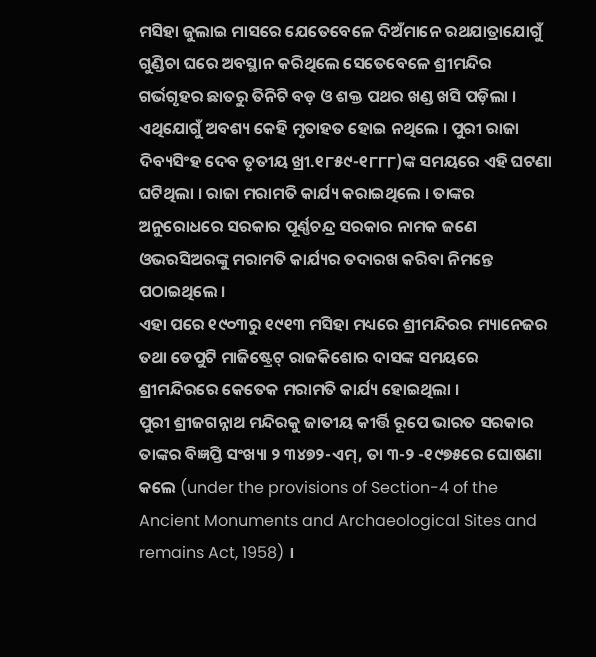ମସିହା ଜୁଲାଇ ମାସରେ ଯେତେବେଳେ ଦିଅଁମାନେ ରଥଯାତ୍ରାଯୋଗୁଁ ଗୁଣ୍ଡିଚା ଘରେ ଅବସ୍ଥାନ କରିଥିଲେ ସେତେବେଳେ ଶ୍ରୀମନ୍ଦିର ଗର୍ଭଗୃହର ଛାତରୁ ତିନିଟି ବଡ଼ ଓ ଶକ୍ତ ପଥର ଖଣ୍ଡ ଖସି ପଡ଼ିଲା । ଏଥିଯୋଗୁଁ ଅବଶ୍ୟ କେହି ମୃତାହତ ହୋଇ ନଥିଲେ । ପୁରୀ ରାଜା ଦିବ୍ୟସିଂହ ଦେବ ତୃତୀୟ ଖ୍ରୀ.୧୮୫୯-୧୮୮୮)ଙ୍କ ସମୟରେ ଏହି ଘଟଣା ଘଟିଥିଲା । ରାଜା ମରାମତି କାର୍ଯ୍ୟ କରାଇଥିଲେ । ତାଙ୍କର ଅନୁରୋଧରେ ସରକାର ପୂର୍ଣ୍ଣଚନ୍ଦ୍ର ସରକାର ନାମକ ଜଣେ ଓଭରସିଅରଙ୍କୁ ମରାମତି କାର୍ଯ୍ୟର ତଦାରଖ କରିବା ନିମନ୍ତେ ପଠାଇଥିଲେ ।
ଏହା ପରେ ୧୯୦୩ରୁ ୧୯୧୩ ମସିହା ମଧ୍ୟରେ ଶ୍ରୀମନ୍ଦିରର ମ୍ୟାନେଜର ତଥା ଡେପୁଟି ମାଜିଷ୍ଟ୍ରେଟ୍ ରାଜକିଶୋର ଦାସଙ୍କ ସମୟରେ ଶ୍ରୀମନ୍ଦିରରେ କେତେକ ମରାମତି କାର୍ଯ୍ୟ ହୋଇଥିଲା ।
ପୁରୀ ଶ୍ରୀଜଗନ୍ନାଥ ମନ୍ଦିରକୁ ଜାତୀୟ କୀର୍ତ୍ତି ରୂପେ ଭାରତ ସରକାର ତାଙ୍କର ବିଜ୍ଞପ୍ତି ସଂଖ୍ୟା ୨ ୩୪୭୨-ଏମ୍, ତା ୩-୨ -୧୯୭୫ରେ ଘୋଷଣା କଲେ (under the provisions of Section-4 of the Ancient Monuments and Archaeological Sites and remains Act, 1958) ।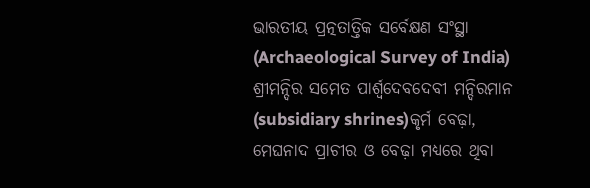ଭାରତୀୟ ପ୍ରତ୍ନତାତ୍ତିକ ସର୍ବେକ୍ଷଣ ସଂସ୍ଥା (Archaeological Survey of India) ଶ୍ରୀମନ୍ଦିର ସମେତ ପାର୍ଶ୍ୱଦେବଦେବୀ ମନ୍ଦିରମାନ (subsidiary shrines)କୃର୍ମ ବେଢ଼ା, ମେଘନାଦ ପ୍ରାଚୀର ଓ ବେଢ଼ା ମଧ୍ୟରେ ଥିବା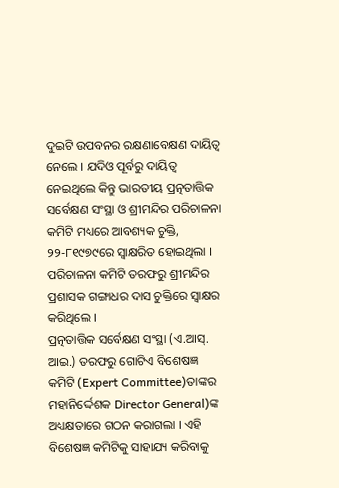ଦୁଇଟି ଉପବନର ରକ୍ଷଣାବେକ୍ଷଣ ଦାୟିତ୍ବ ନେଲେ । ଯଦିଓ ପୂର୍ବରୁ ଦାୟିତ୍ବ ନେଇଥିଲେ କିନ୍ତୁ ଭାରତୀୟ ପ୍ରତ୍ନତାତ୍ତିକ ସର୍ବେକ୍ଷଣ ସଂସ୍ଥା ଓ ଶ୍ରୀମନ୍ଦିର ପରିଚାଳନା କମିଟି ମଧ୍ୟରେ ଆବଶ୍ୟକ ଚୁକ୍ତି, ୨୨-୮୧୯୭୯ରେ ସ୍ବାକ୍ଷରିତ ହୋଇଥିଲା । ପରିଚାଳନା କମିଟି ତରଫରୁ ଶ୍ରୀମନ୍ଦିର ପ୍ରଶାସକ ଗଙ୍ଗାଧର ଦାସ ଚୁକ୍ତିରେ ସ୍ବାକ୍ଷର କରିଥିଲେ ।
ପ୍ରତ୍ନତାତ୍ତିକ ସର୍ବେକ୍ଷଣ ସଂସ୍ଥା (ଏ.ଆସ୍. ଆଇ.) ତରଫରୁ ଗୋଟିଏ ବିଶେଷଜ୍ଞ କମିଟି (Expert Committee)ତାଙ୍କର ମହାନିର୍ଦ୍ଦେଶକ Director General)ଙ୍କ ଅଧ୍ୟକ୍ଷତାରେ ଗଠନ କରାଗଲା । ଏହି ବିଶେଷଜ୍ଞ କମିଟିକୁ ସାହାଯ୍ୟ କରିବାକୁ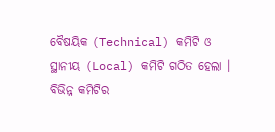ବୈଷୟିକ (Technical) କମିଟି ଓ ସ୍ଥାନୀୟ (Local) କମିଟି ଗଠିତ ହେଲା । ବିଭିନ୍ନ କମିଟିର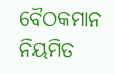ବୈଠକମାନ ନିୟମିତ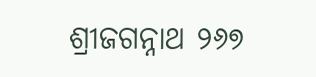ଶ୍ରୀଜଗନ୍ନାଥ ୨୬୭